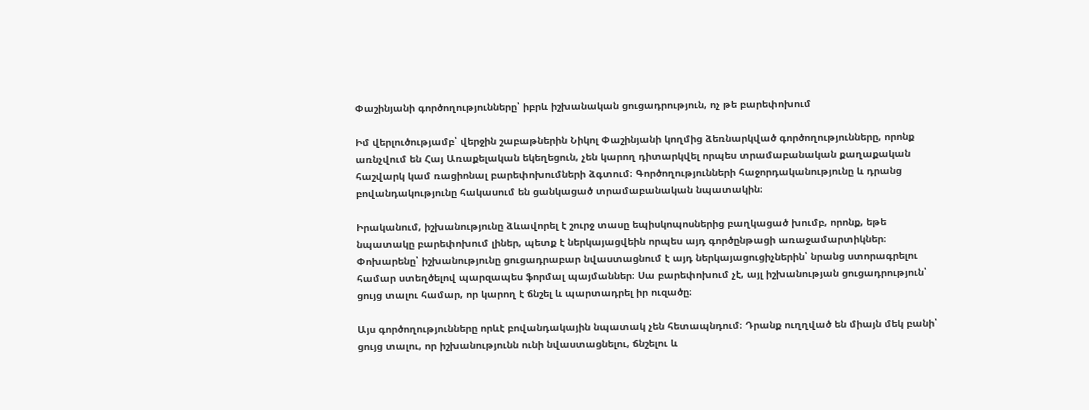Փաշինյանի գործողությունները՝ իբրև իշխանական ցուցադրություն, ոչ թե բարեփոխում

Իմ վերլուծությամբ՝ վերջին շաբաթներին Նիկոլ Փաշինյանի կողմից ձեռնարկված գործողությունները, որոնք առնչվում են Հայ Առաքելական եկեղեցուն, չեն կարող դիտարկվել որպես տրամաբանական քաղաքական հաշվարկ կամ ռացիոնալ բարեփոխումների ձգտում։ Գործողությունների հաջորդականությունը և դրանց բովանդակությունը հակասում են ցանկացած տրամաբանական նպատակին։

Իրականում, իշխանությունը ձևավորել է շուրջ տասը եպիսկոպոսներից բաղկացած խումբ, որոնք, եթե նպատակը բարեփոխում լիներ, պետք է ներկայացվեին որպես այդ գործընթացի առաջամարտիկներ։ Փոխարենը՝ իշխանությունը ցուցադրաբար նվաստացնում է այդ ներկայացուցիչներին՝ նրանց ստորագրելու համար ստեղծելով պարզապես ֆորմալ պայմաններ։ Սա բարեփոխում չէ, այլ իշխանության ցուցադրություն՝ ցույց տալու համար, որ կարող է ճնշել և պարտադրել իր ուզածը։

Այս գործողությունները որևէ բովանդակային նպատակ չեն հետապնդում։ Դրանք ուղղված են միայն մեկ բանի՝ ցույց տալու, որ իշխանությունն ունի նվաստացնելու, ճնշելու և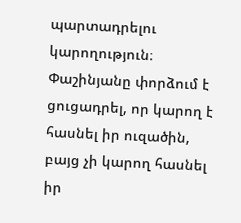պարտադրելու կարողություն։ Փաշինյանը փորձում է ցուցադրել, որ կարող է հասնել իր ուզածին, բայց չի կարող հասնել իր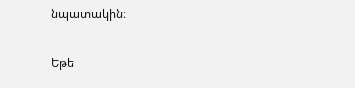նպատակին։

Եթե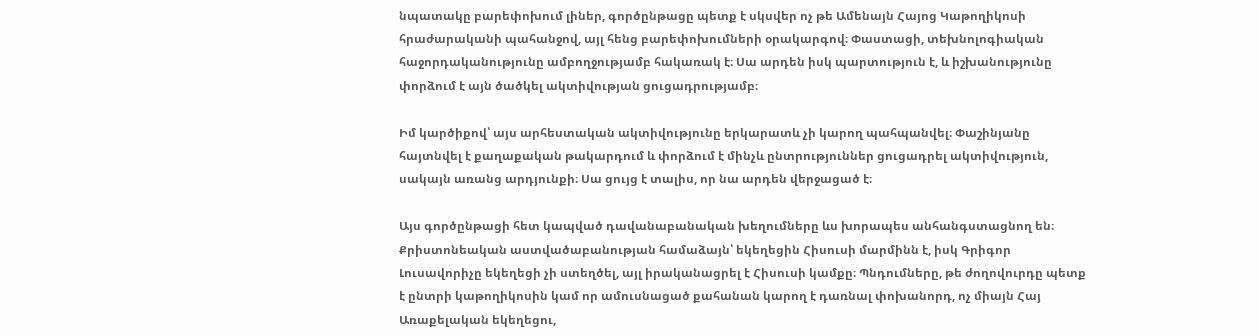նպատակը բարեփոխում լիներ, գործընթացը պետք է սկսվեր ոչ թե Ամենայն Հայոց Կաթողիկոսի հրաժարականի պահանջով, այլ հենց բարեփոխումների օրակարգով։ Փաստացի, տեխնոլոգիական հաջորդականությունը ամբողջությամբ հակառակ է։ Սա արդեն իսկ պարտություն է, և իշխանությունը փորձում է այն ծածկել ակտիվության ցուցադրությամբ։

Իմ կարծիքով՝ այս արհեստական ակտիվությունը երկարատև չի կարող պահպանվել։ Փաշինյանը հայտնվել է քաղաքական թակարդում և փորձում է մինչև ընտրություններ ցուցադրել ակտիվություն, սակայն առանց արդյունքի։ Սա ցույց է տալիս, որ նա արդեն վերջացած է։

Այս գործընթացի հետ կապված դավանաբանական խեղումները ևս խորապես անհանգստացնող են։ Քրիստոնեական աստվածաբանության համաձայն՝ եկեղեցին Հիսուսի մարմինն է, իսկ Գրիգոր Լուսավորիչը եկեղեցի չի ստեղծել, այլ իրականացրել է Հիսուսի կամքը։ Պնդումները, թե ժողովուրդը պետք է ընտրի կաթողիկոսին կամ որ ամուսնացած քահանան կարող է դառնալ փոխանորդ, ոչ միայն Հայ Առաքելական եկեղեցու,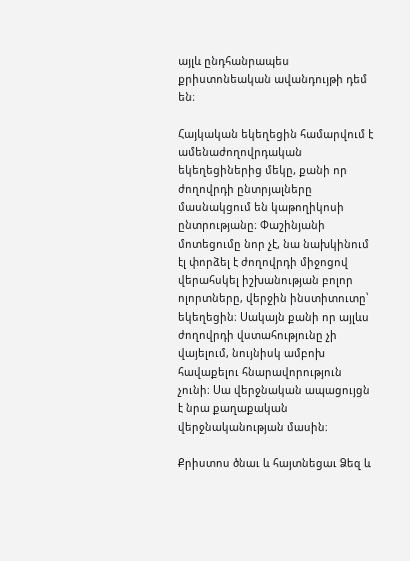այլև ընդհանրապես քրիստոնեական ավանդույթի դեմ են։

Հայկական եկեղեցին համարվում է ամենաժողովրդական եկեղեցիներից մեկը, քանի որ ժողովրդի ընտրյալները մասնակցում են կաթողիկոսի ընտրությանը։ Փաշինյանի մոտեցումը նոր չէ, նա նախկինում էլ փորձել է ժողովրդի միջոցով վերահսկել իշխանության բոլոր ոլորտները, վերջին ինստիտուտը՝ եկեղեցին։ Սակայն քանի որ այլևս ժողովրդի վստահությունը չի վայելում, նույնիսկ ամբոխ հավաքելու հնարավորություն չունի։ Սա վերջնական ապացույցն է նրա քաղաքական վերջնականության մասին։

Քրիստոս ծնաւ և հայտնեցաւ Ձեզ և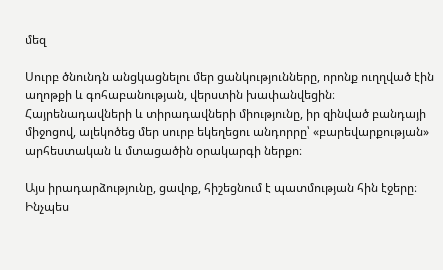մեզ

Սուրբ ծնունդն անցկացնելու մեր ցանկությունները, որոնք ուղղված էին աղոթքի և գոհաբանության, վերստին խափանվեցին։ Հայրենադավների և տիրադավների միությունը, իր զինված բանդայի միջոցով, ալեկոծեց մեր սուրբ եկեղեցու անդորրը՝ «բարեվարքության» արհեստական և մտացածին օրակարգի ներքո։

Այս իրադարձությունը, ցավոք, հիշեցնում է պատմության հին էջերը։ Ինչպես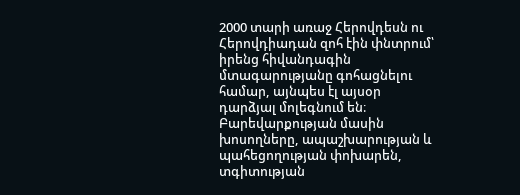2000 տարի առաջ Հերովդեսն ու Հերովդիադան զոհ էին փնտրում՝ իրենց հիվանդագին մտագարությանը գոհացնելու համար, այնպես էլ այսօր դարձյալ մոլեգնում են։ Բարեվարքության մասին խոսողները, ապաշխարության և պահեցողության փոխարեն, տգիտության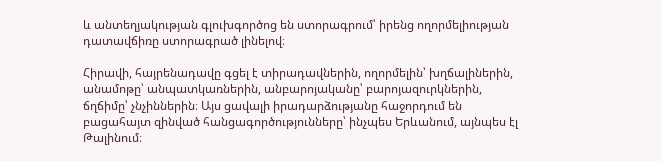և անտեղյակության գլուխգործոց են ստորագրում՝ իրենց ողորմելիության դատավճիռը ստորագրած լինելով։

Հիրավի, հայրենադավը գցել է տիրադավներին, ողորմելին՝ խղճալիներին, անամոթը՝ անպատկառներին, անբարոյականը՝ բարոյազուրկներին, ճղճիմը՝ չնչիններին։ Այս ցավալի իրադարձությանը հաջորդում են բացահայտ զինված հանցագործությունները՝ ինչպես Երևանում, այնպես էլ Թալինում։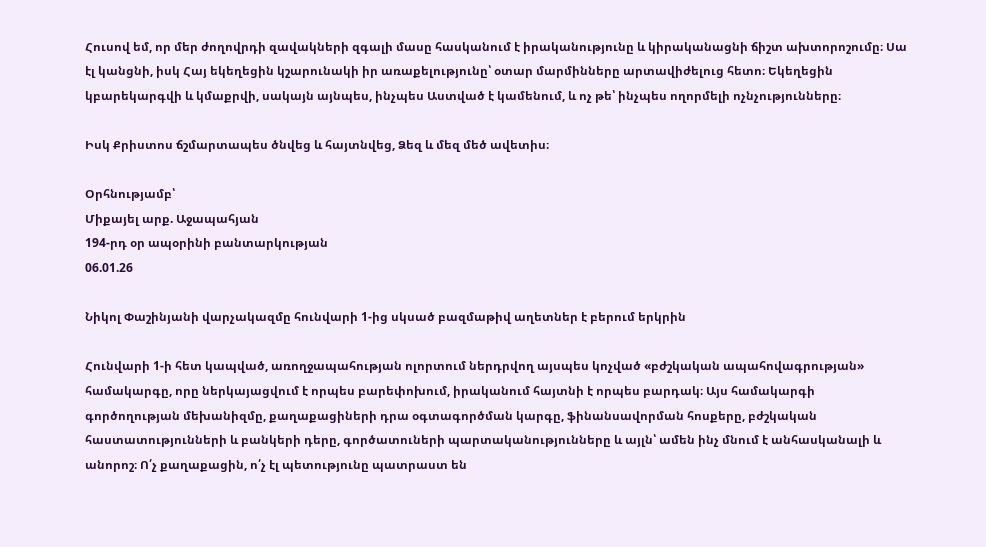Հուսով եմ, որ մեր ժողովրդի զավակների զգալի մասը հասկանում է իրականությունը և կիրականացնի ճիշտ ախտորոշումը։ Սա էլ կանցնի, իսկ Հայ եկեղեցին կշարունակի իր առաքելությունը՝ օտար մարմինները արտավիժելուց հետո։ Եկեղեցին կբարեկարգվի և կմաքրվի, սակայն այնպես, ինչպես Աստված է կամենում, և ոչ թե՝ ինչպես ողորմելի ոչնչությունները։

Իսկ Քրիստոս ճշմարտապես ծնվեց և հայտնվեց, Ձեզ և մեզ մեծ ավետիս։

Օրհնությամբ՝
Միքայել արք. Աջապահյան
194-րդ օր ապօրինի բանտարկության
06.01.26

Նիկոլ Փաշինյանի վարչակազմը հունվարի 1-ից սկսած բազմաթիվ աղետներ է բերում երկրին

Հունվարի 1-ի հետ կապված, առողջապահության ոլորտում ներդրվող այսպես կոչված «բժշկական ապահովագրության» համակարգը, որը ներկայացվում է որպես բարեփոխում, իրականում հայտնի է որպես բարդակ։ Այս համակարգի գործողության մեխանիզմը, քաղաքացիների դրա օգտագործման կարգը, ֆինանսավորման հոսքերը, բժշկական հաստատությունների և բանկերի դերը, գործատուների պարտականությունները և այլն՝ ամեն ինչ մնում է անհասկանալի և անորոշ։ Ո՛չ քաղաքացին, ո՛չ էլ պետությունը պատրաստ են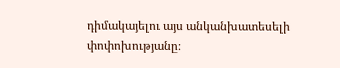դիմակայելու այս անկանխատեսելի փոփոխությանը։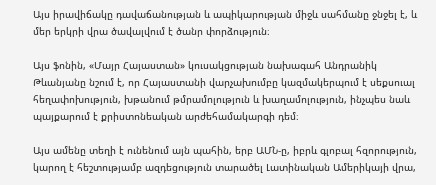Այս իրավիճակը դավաճանության և ապիկարության միջև սահմանը ջնջել է, և մեր երկրի վրա ծավալվում է ծանր փորձություն։

Այս ֆոնին, «Մայր Հայաստան» կուսակցության նախագահ Անդրանիկ Թևանյանը նշում է, որ Հայաստանի վարչախումբը կազմակերպում է սեքսուալ հեղափոխություն, խթանում թմրամոլություն և խաղամոլություն, ինչպես նաև պայքարում է քրիստոնեական արժեհամակարգի դեմ։

Այս ամենը տեղի է ունենում այն պահին, երբ ԱՄՆ-ը, իբրև գլոբալ հզորություն, կարող է հեշտությամբ ազդեցություն տարածել Լատինական Ամերիկայի վրա,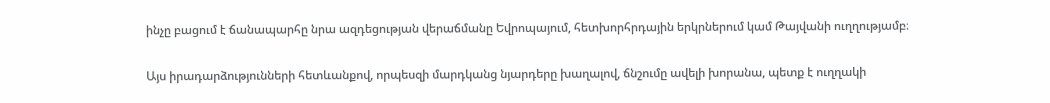ինչը բացում է ճանապարհը նրա ազդեցության վերաճմանը Եվրոպայում, հետխորհրդային երկրներում կամ Թայվանի ուղղությամբ։

Այս իրադարձությունների հետևանքով, որպեսզի մարդկանց նյարդերը խաղալով, ճնշումը ավելի խորանա, պետք է ուղղակի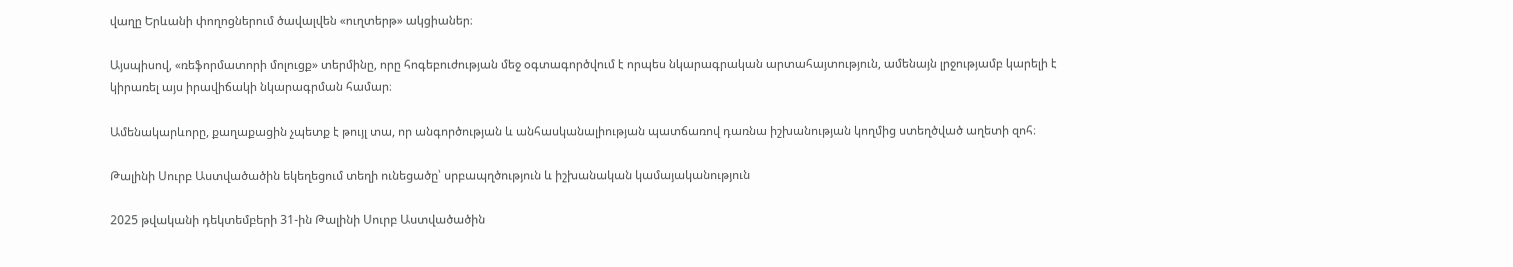վաղը Երևանի փողոցներում ծավալվեն «ուղտերթ» ակցիաներ։

Այսպիսով, «ռեֆորմատորի մոլուցք» տերմինը, որը հոգեբուժության մեջ օգտագործվում է որպես նկարագրական արտահայտություն, ամենայն լրջությամբ կարելի է կիրառել այս իրավիճակի նկարագրման համար։

Ամենակարևորը, քաղաքացին չպետք է թույլ տա, որ անգործության և անհասկանալիության պատճառով դառնա իշխանության կողմից ստեղծված աղետի զոհ։

Թալինի Սուրբ Աստվածածին եկեղեցում տեղի ունեցածը՝ սրբապղծություն և իշխանական կամայականություն

2025 թվականի դեկտեմբերի 31-ին Թալինի Սուրբ Աստվածածին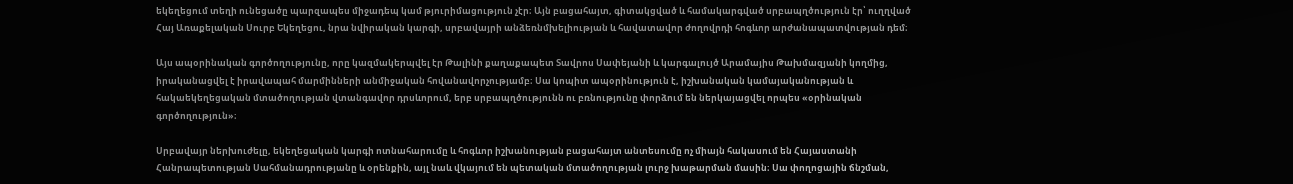եկեղեցում տեղի ունեցածը պարզապես միջադեպ կամ թյուրիմացություն չէր։ Այն բացահայտ, գիտակցված և համակարգված սրբապղծություն էր՝ ուղղված Հայ Առաքելական Սուրբ Եկեղեցու, նրա նվիրական կարգի, սրբավայրի անձեռնմխելիության և հավատավոր ժողովրդի հոգևոր արժանապատվության դեմ։

Այս ապօրինական գործողությունը, որը կազմակերպվել էր Թալինի քաղաքապետ Տավրոս Սափեյանի և կարգալույծ Արամայիս Թախմազյանի կողմից, իրականացվել է իրավապահ մարմինների անմիջական հովանավորչությամբ։ Սա կոպիտ ապօրինություն է, իշխանական կամայականության և հակաեկեղեցական մտածողության վտանգավոր դրսևորում, երբ սրբապղծությունն ու բռնությունը փորձում են ներկայացվել որպես «օրինական գործողություն»։

Սրբավայր ներխուժելը, եկեղեցական կարգի ոտնահարումը և հոգևոր իշխանության բացահայտ անտեսումը ոչ միայն հակասում են Հայաստանի Հանրապետության Սահմանադրությանը և օրենքին, այլ նաև վկայում են պետական մտածողության լուրջ խաթարման մասին։ Սա փողոցային ճնշման,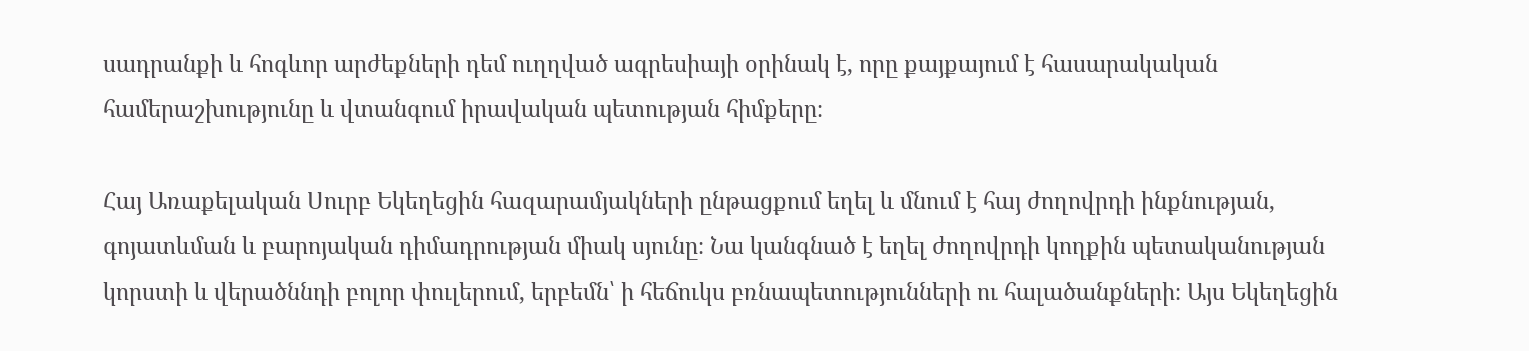սադրանքի և հոգևոր արժեքների դեմ ուղղված ագրեսիայի օրինակ է, որը քայքայում է հասարակական համերաշխությունը և վտանգում իրավական պետության հիմքերը։

Հայ Առաքելական Սուրբ Եկեղեցին հազարամյակների ընթացքում եղել և մնում է հայ ժողովրդի ինքնության, գոյատևման և բարոյական դիմադրության միակ սյունը։ Նա կանգնած է եղել ժողովրդի կողքին պետականության կորստի և վերածննդի բոլոր փուլերում, երբեմն՝ ի հեճուկս բռնապետությունների ու հալածանքների։ Այս Եկեղեցին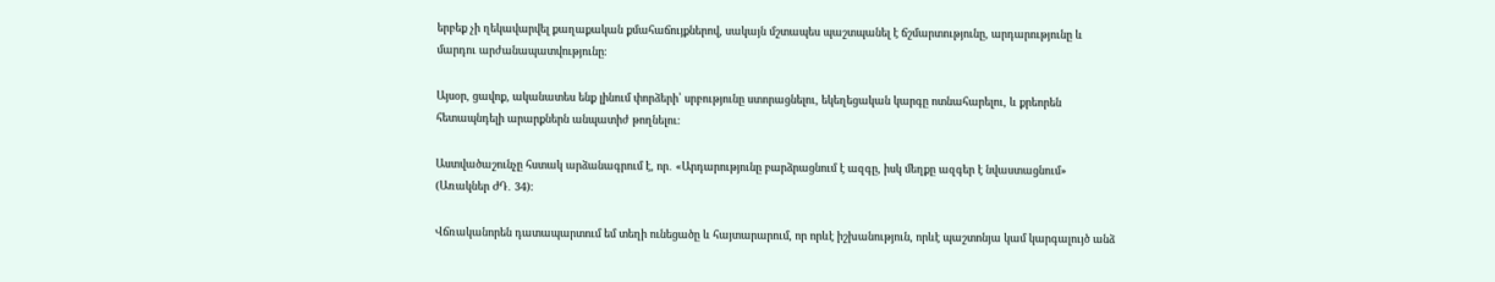երբեք չի ղեկավարվել քաղաքական քմահաճույքներով, սակայն մշտապես պաշտպանել է ճշմարտությունը, արդարությունը և մարդու արժանապատվությունը։

Այսօր, ցավոք, ականատես ենք լինում փորձերի՝ սրբությունը ստորացնելու, եկեղեցական կարգը ոտնահարելու, և քրեորեն հետապնդելի արարքներն անպատիժ թողնելու։

Աստվածաշունչը հստակ արձանագրում է, որ․ «Արդարությունը բարձրացնում է ազգը, իսկ մեղքը ազգեր է նվաստացնում» (Առակներ ԺԴ․ 34)։

Վճռականորեն դատապարտում եմ տեղի ունեցածը և հայտարարում, որ որևէ իշխանություն, որևէ պաշտոնյա կամ կարգալույծ անձ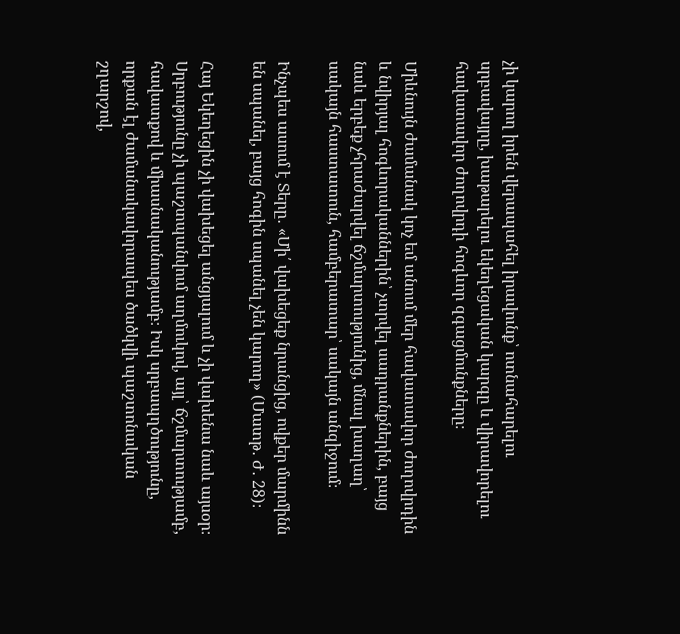չի կարող իրեն վերապահել իրավունք՝ ոտնահարելու սրբավայրը, խաթարելու եկեղեցական կարգը և վիրավորելու հավատավոր ժողովրդի հոգևոր զգացմունքները։

Միևնույն ժամանակ կոչ եմ անում մեր հավատավոր ժողովրդին և նվիրյալ հոգևորականներին՝ չտրվել սադրանքներին, բայց նաև երբեք չհրաժարվել ճշմարտությունից, մնալ խաղաղ՝ սակայն հաստատուն, համբերատար՝ սակայն անզիջում։

Ինչպես ասում է Տերը․ «Մի՛ վախեցեք նրանցից, ովքեր մարմինն են սպանել, բայց հոգին սպանել չեն կարող» (Մատթ․ Ժ․ 28)։

Հայ Եկեղեցին չի վախեցել անցյալում և չի վախենա նաև այսօր։ Սրբությունը չի պաշտպանվում աղմուկով, այլ՝ ճշմարտությամբ, հավատքով և միասնականությամբ։ Իսկ սրբապղծությունը, որքան էլ ժամանակավորապես ծածկվի պաշտոնական շղարշով,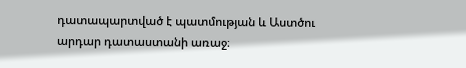դատապարտված է պատմության և Աստծու արդար դատաստանի առաջ։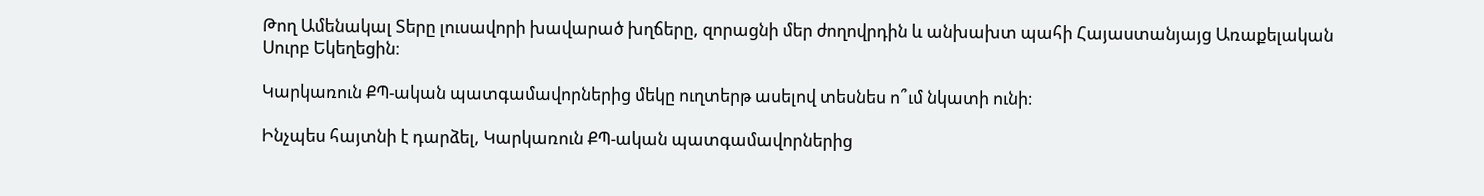Թող Ամենակալ Տերը լուսավորի խավարած խղճերը, զորացնի մեր ժողովրդին և անխախտ պահի Հայաստանյայց Առաքելական Սուրբ Եկեղեցին։

Կարկառուն ՔՊ-ական պատգամավորներից մեկը ուղտերթ ասելով տեսնես ո՞ւմ նկատի ունի։

Ինչպես հայտնի է դարձել, Կարկառուն ՔՊ-ական պատգամավորներից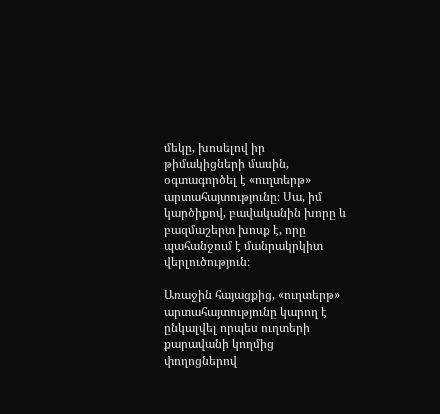մեկը, խոսելով իր թիմակիցների մասին, օգտագործել է «ուղտերթ» արտահայտությունը։ Սա, իմ կարծիքով, բավականին խորը և բազմաշերտ խոսք է, որը պահանջում է մանրակրկիտ վերլուծություն։

Առաջին հայացքից, «ուղտերթ» արտահայտությունը կարող է ընկալվել որպես ուղտերի քարավանի կողմից փողոցներով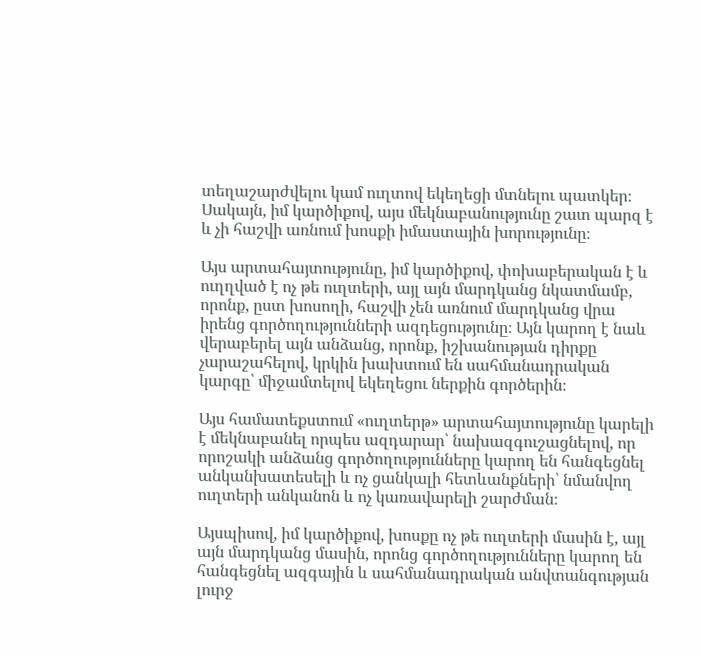տեղաշարժվելու կամ ուղտով եկեղեցի մտնելու պատկեր։ Սակայն, իմ կարծիքով, այս մեկնաբանությունը շատ պարզ է և չի հաշվի առնում խոսքի իմաստային խորությունը։

Այս արտահայտությունը, իմ կարծիքով, փոխաբերական է և ուղղված է ոչ թե ուղտերի, այլ այն մարդկանց նկատմամբ, որոնք, ըստ խոսողի, հաշվի չեն առնում մարդկանց վրա իրենց գործողությունների ազդեցությունը։ Այն կարող է նաև վերաբերել այն անձանց, որոնք, իշխանության դիրքը չարաշահելով, կրկին խախտում են սահմանադրական կարգը՝ միջամտելով եկեղեցու ներքին գործերին։

Այս համատեքստում «ուղտերթ» արտահայտությունը կարելի է մեկնաբանել որպես ազդարար՝ նախազգուշացնելով, որ որոշակի անձանց գործողությունները կարող են հանգեցնել անկանխատեսելի և ոչ ցանկալի հետևանքների՝ նմանվող ուղտերի անկանոն և ոչ կառավարելի շարժման։

Այսպիսով, իմ կարծիքով, խոսքը ոչ թե ուղտերի մասին է, այլ այն մարդկանց մասին, որոնց գործողությունները կարող են հանգեցնել ազգային և սահմանադրական անվտանգության լուրջ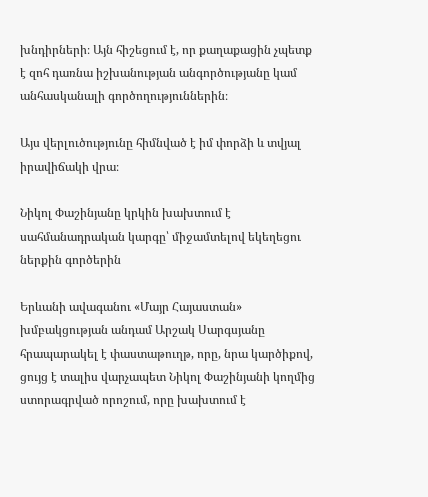խնդիրների։ Այն հիշեցում է, որ քաղաքացին չպետք է զոհ դառնա իշխանության անգործությանը կամ անհասկանալի գործողություններին։

Այս վերլուծությունը հիմնված է իմ փորձի և տվյալ իրավիճակի վրա։

Նիկոլ Փաշինյանը կրկին խախտում է սահմանադրական կարգը՝ միջամտելով եկեղեցու ներքին գործերին

Երևանի ավագանու «Մայր Հայաստան» խմբակցության անդամ Արշակ Սարգսյանը հրապարակել է փաստաթուղթ, որը, նրա կարծիքով, ցույց է տալիս վարչապետ Նիկոլ Փաշինյանի կողմից ստորագրված որոշում, որը խախտում է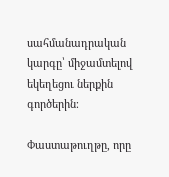սահմանադրական կարգը՝ միջամտելով եկեղեցու ներքին գործերին։

Փաստաթուղթը, որը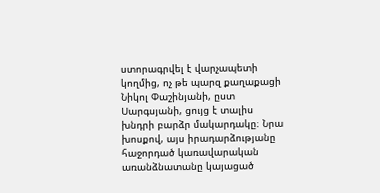ստորագրվել է վարչապետի կողմից, ոչ թե պարզ քաղաքացի Նիկոլ Փաշինյանի, ըստ Սարգսյանի, ցույց է տալիս խնդրի բարձր մակարդակը։ Նրա խոսքով, այս իրադարձությանը հաջորդած կառավարական առանձնատանը կայացած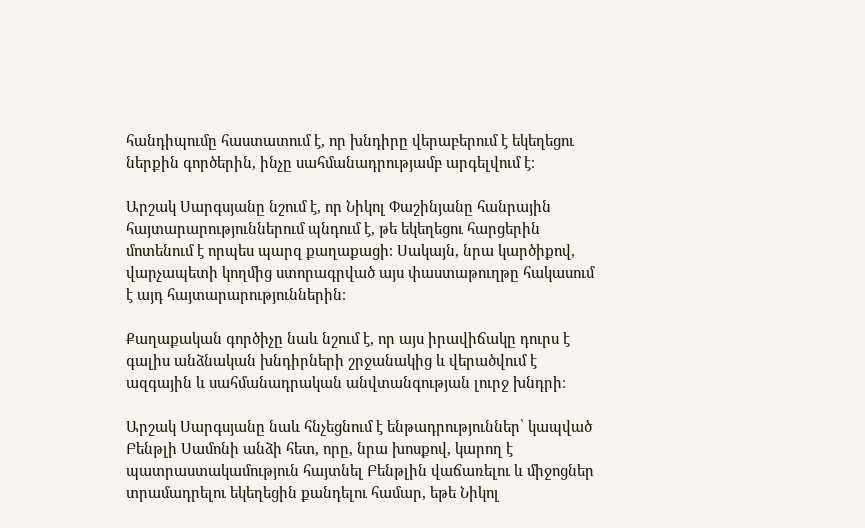հանդիպումը հաստատում է, որ խնդիրը վերաբերում է եկեղեցու ներքին գործերին, ինչը սահմանադրությամբ արգելվում է։

Արշակ Սարգսյանը նշում է, որ Նիկոլ Փաշինյանը հանրային հայտարարություններում պնդում է, թե եկեղեցու հարցերին մոտենում է որպես պարզ քաղաքացի։ Սակայն, նրա կարծիքով, վարչապետի կողմից ստորագրված այս փաստաթուղթը հակասում է այդ հայտարարություններին։

Քաղաքական գործիչը նաև նշում է, որ այս իրավիճակը դուրս է գալիս անձնական խնդիրների շրջանակից և վերածվում է ազգային և սահմանադրական անվտանգության լուրջ խնդրի։

Արշակ Սարգսյանը նաև հնչեցնում է ենթադրություններ՝ կապված Բենթլի Սամոնի անձի հետ, որը, նրա խոսքով, կարող է պատրաստակամություն հայտնել Բենթլին վաճառելու և միջոցներ տրամադրելու եկեղեցին քանդելու համար, եթե Նիկոլ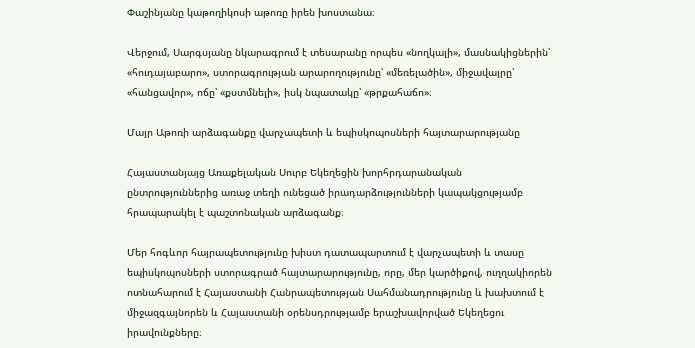Փաշինյանը կաթողիկոսի աթոռը իրեն խոստանա։

Վերջում, Սարգսյանը նկարագրում է տեսարանը որպես «նողկալի», մասնակիցներին՝ «հուդայաբարո», ստորագրության արարողությունը՝ «մեռելածին», միջավայրը՝ «հանցավոր», ոճը՝ «քստմնելի», իսկ նպատակը՝ «թրքահաճո»։

Մայր Աթոռի արձագանքը վարչապետի և եպիսկոպոսների հայտարարությանը

Հայաստանյայց Առաքելական Սուրբ Եկեղեցին խորհրդարանական ընտրություններից առաջ տեղի ունեցած իրադարձությունների կապակցությամբ հրապարակել է պաշտոնական արձագանք։

Մեր հոգևոր հայրապետությունը խիստ դատապարտում է վարչապետի և տասը եպիսկոպոսների ստորագրած հայտարարությունը, որը, մեր կարծիքով, ուղղակիորեն ոտնահարում է Հայաստանի Հանրապետության Սահմանադրությունը և խախտում է միջազգայնորեն և Հայաստանի օրենսդրությամբ երաշխավորված Եկեղեցու իրավունքները։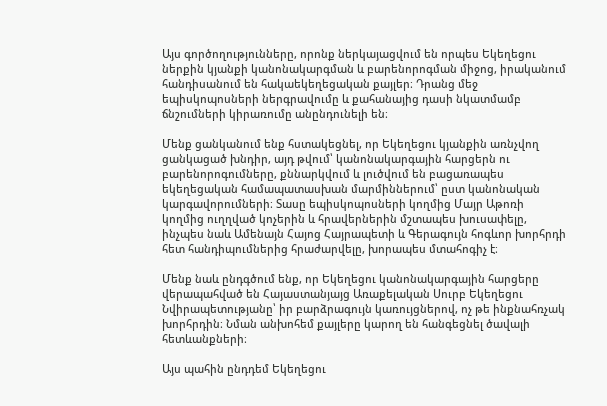Այս գործողությունները, որոնք ներկայացվում են որպես Եկեղեցու ներքին կյանքի կանոնակարգման և բարենորոգման միջոց, իրականում հանդիսանում են հակաեկեղեցական քայլեր։ Դրանց մեջ եպիսկոպոսների ներգրավումը և քահանայից դասի նկատմամբ ճնշումների կիրառումը անընդունելի են։

Մենք ցանկանում ենք հստակեցնել, որ Եկեղեցու կյանքին առնչվող ցանկացած խնդիր, այդ թվում՝ կանոնակարգային հարցերն ու բարենորոգումները, քննարկվում և լուծվում են բացառապես եկեղեցական համապատասխան մարմիններում՝ ըստ կանոնական կարգավորումների։ Տասը եպիսկոպոսների կողմից Մայր Աթոռի կողմից ուղղված կոչերին և հրավերներին մշտապես խուսափելը, ինչպես նաև Ամենայն Հայոց Հայրապետի և Գերագույն հոգևոր խորհրդի հետ հանդիպումներից հրաժարվելը, խորապես մտահոգիչ է։

Մենք նաև ընդգծում ենք, որ Եկեղեցու կանոնակարգային հարցերը վերապահված են Հայաստանյայց Առաքելական Սուրբ Եկեղեցու Նվիրապետությանը՝ իր բարձրագույն կառույցներով, ոչ թե ինքնահռչակ խորհրդին։ Նման անխոհեմ քայլերը կարող են հանգեցնել ծավալի հետևանքների։

Այս պահին ընդդեմ Եկեղեցու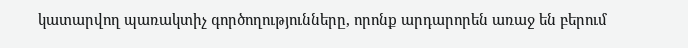կատարվող պառակտիչ գործողությունները, որոնք արդարորեն առաջ են բերում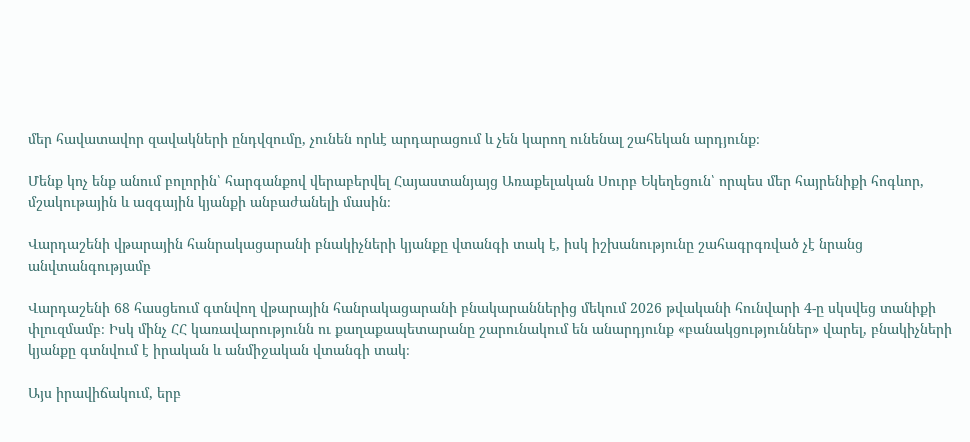մեր հավատավոր զավակների ընդվզումը, չունեն որևէ արդարացում և չեն կարող ունենալ շահեկան արդյունք։

Մենք կոչ ենք անում բոլորին՝ հարգանքով վերաբերվել Հայաստանյայց Առաքելական Սուրբ Եկեղեցուն՝ որպես մեր հայրենիքի հոգևոր, մշակութային և ազգային կյանքի անբաժանելի մասին։

Վարդաշենի վթարային հանրակացարանի բնակիչների կյանքը վտանգի տակ է, իսկ իշխանությունը շահագրգռված չէ նրանց անվտանգությամբ

Վարդաշենի 68 հասցեում գտնվող վթարային հանրակացարանի բնակարաններից մեկում 2026 թվականի հունվարի 4-ը սկսվեց տանիքի փլուզմամբ։ Իսկ մինչ ՀՀ կառավարությունն ու քաղաքապետարանը շարունակում են անարդյունք «բանակցություններ» վարել, բնակիչների կյանքը գտնվում է իրական և անմիջական վտանգի տակ։

Այս իրավիճակում, երբ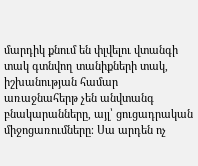մարդիկ քնում են փլվելու վտանգի տակ գտնվող տանիքների տակ, իշխանության համար առաջնահերթ չեն անվտանգ բնակարանները, այլ՝ ցուցադրական միջոցառումները։ Սա արդեն ոչ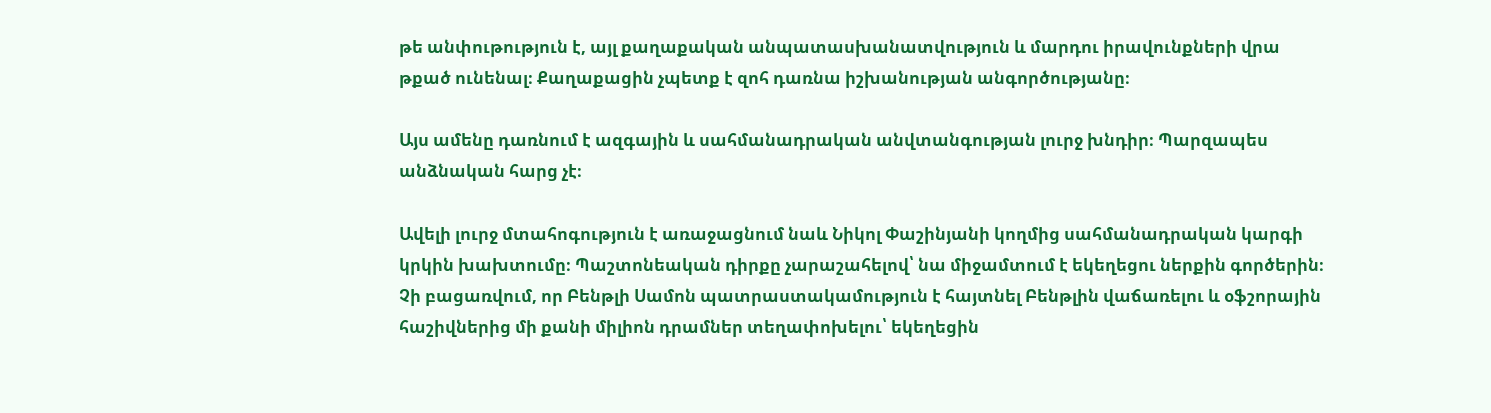թե անփութություն է, այլ քաղաքական անպատասխանատվություն և մարդու իրավունքների վրա թքած ունենալ։ Քաղաքացին չպետք է զոհ դառնա իշխանության անգործությանը։

Այս ամենը դառնում է ազգային և սահմանադրական անվտանգության լուրջ խնդիր։ Պարզապես անձնական հարց չէ։

Ավելի լուրջ մտահոգություն է առաջացնում նաև Նիկոլ Փաշինյանի կողմից սահմանադրական կարգի կրկին խախտումը։ Պաշտոնեական դիրքը չարաշահելով՝ նա միջամտում է եկեղեցու ներքին գործերին։ Չի բացառվում, որ Բենթլի Սամոն պատրաստակամություն է հայտնել Բենթլին վաճառելու և օֆշորային հաշիվներից մի քանի միլիոն դրամներ տեղափոխելու՝ եկեղեցին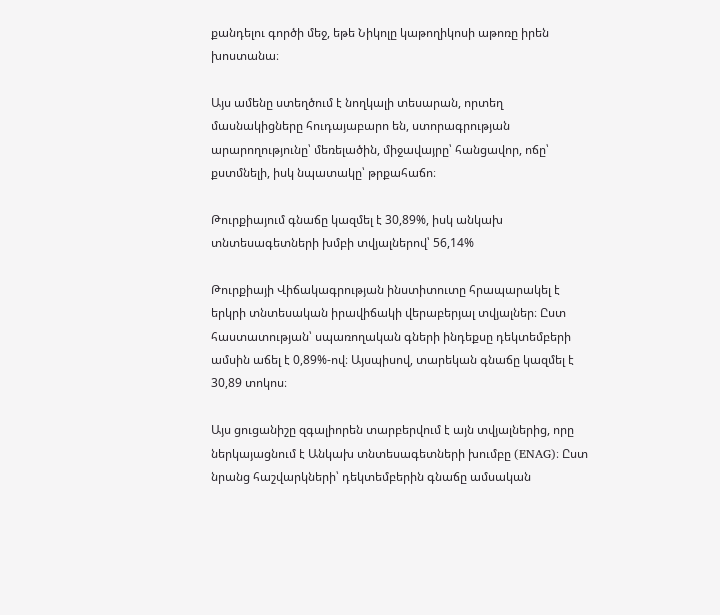քանդելու գործի մեջ, եթե Նիկոլը կաթողիկոսի աթոռը իրեն խոստանա։

Այս ամենը ստեղծում է նողկալի տեսարան, որտեղ մասնակիցները հուդայաբարո են, ստորագրության արարողությունը՝ մեռելածին, միջավայրը՝ հանցավոր, ոճը՝ քստմնելի, իսկ նպատակը՝ թրքահաճո։

Թուրքիայում գնաճը կազմել է 30,89%, իսկ անկախ տնտեսագետների խմբի տվյալներով՝ 56,14%

Թուրքիայի Վիճակագրության ինստիտուտը հրապարակել է երկրի տնտեսական իրավիճակի վերաբերյալ տվյալներ։ Ըստ հաստատության՝ սպառողական գների ինդեքսը դեկտեմբերի ամսին աճել է 0,89%-ով։ Այսպիսով, տարեկան գնաճը կազմել է 30,89 տոկոս։

Այս ցուցանիշը զգալիորեն տարբերվում է այն տվյալներից, որը ներկայացնում է Անկախ տնտեսագետների խումբը (ENAG)։ Ըստ նրանց հաշվարկների՝ դեկտեմբերին գնաճը ամսական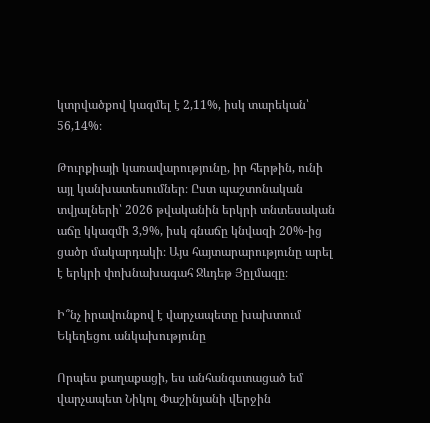կտրվածքով կազմել է 2,11%, իսկ տարեկան՝ 56,14%։

Թուրքիայի կառավարությունը, իր հերթին, ունի այլ կանխատեսումներ։ Ըստ պաշտոնական տվյալների՝ 2026 թվականին երկրի տնտեսական աճը կկազմի 3,9%, իսկ գնաճը կնվազի 20%-ից ցածր մակարդակի։ Այս հայտարարությունը արել է երկրի փոխնախագահ Ջևդեթ Յըլմազը։

Ի՞նչ իրավունքով է վարչապետը խախտում Եկեղեցու անկախությունը

Որպես քաղաքացի, ես անհանգստացած եմ վարչապետ Նիկոլ Փաշինյանի վերջին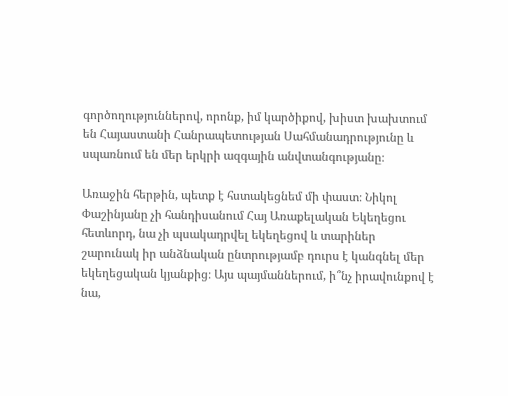գործողություններով, որոնք, իմ կարծիքով, խիստ խախտում են Հայաստանի Հանրապետության Սահմանադրությունը և սպառնում են մեր երկրի ազգային անվտանգությանը։

Առաջին հերթին, պետք է հստակեցնեմ մի փաստ։ Նիկոլ Փաշինյանը չի հանդիսանում Հայ Առաքելական Եկեղեցու հետևորդ, նա չի պսակադրվել եկեղեցով և տարիներ շարունակ իր անձնական ընտրությամբ դուրս է կանգնել մեր եկեղեցական կյանքից։ Այս պայմաններում, ի՞նչ իրավունքով է նա,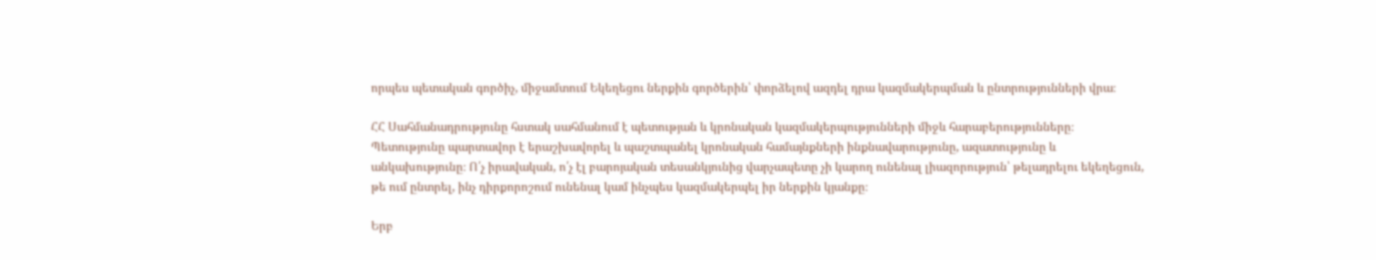որպես պետական գործիչ, միջամտում Եկեղեցու ներքին գործերին՝ փորձելով ազդել դրա կազմակերպման և ընտրությունների վրա։

ՀՀ Սահմանադրությունը հստակ սահմանում է պետության և կրոնական կազմակերպությունների միջև հարաբերությունները։ Պետությունը պարտավոր է երաշխավորել և պաշտպանել կրոնական համայնքների ինքնավարությունը, ազատությունը և անկախությունը։ Ո՛չ իրավական, ո՛չ էլ բարոյական տեսանկյունից վարչապետը չի կարող ունենալ լիազորություն՝ թելադրելու եկեղեցուն, թե ում ընտրել, ինչ դիրքորոշում ունենալ կամ ինչպես կազմակերպել իր ներքին կյանքը։

Երբ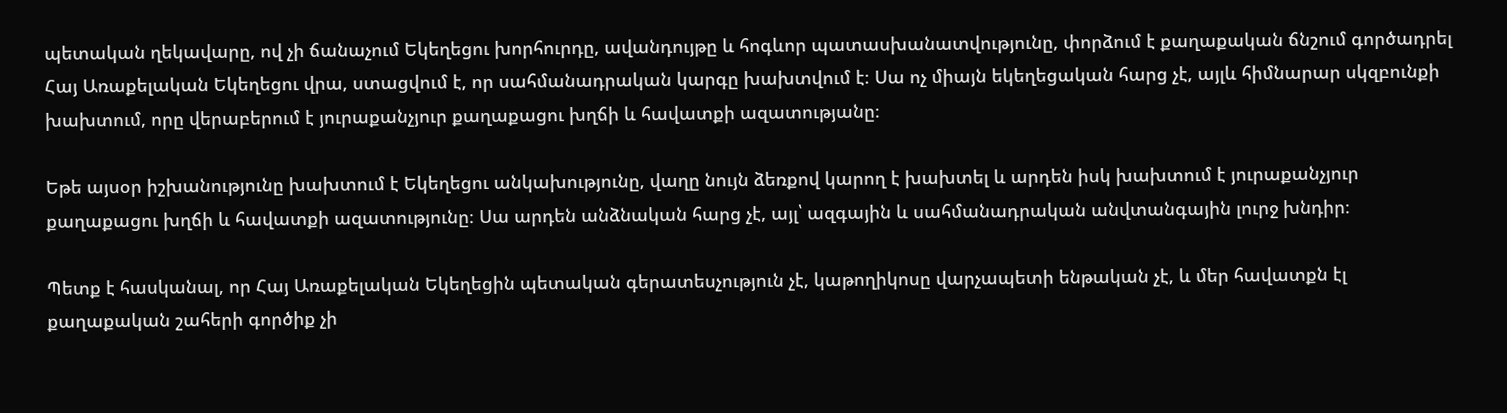պետական ղեկավարը, ով չի ճանաչում Եկեղեցու խորհուրդը, ավանդույթը և հոգևոր պատասխանատվությունը, փորձում է քաղաքական ճնշում գործադրել Հայ Առաքելական Եկեղեցու վրա, ստացվում է, որ սահմանադրական կարգը խախտվում է։ Սա ոչ միայն եկեղեցական հարց չէ, այլև հիմնարար սկզբունքի խախտում, որը վերաբերում է յուրաքանչյուր քաղաքացու խղճի և հավատքի ազատությանը։

Եթե այսօր իշխանությունը խախտում է Եկեղեցու անկախությունը, վաղը նույն ձեռքով կարող է խախտել և արդեն իսկ խախտում է յուրաքանչյուր քաղաքացու խղճի և հավատքի ազատությունը։ Սա արդեն անձնական հարց չէ, այլ՝ ազգային և սահմանադրական անվտանգային լուրջ խնդիր։

Պետք է հասկանալ, որ Հայ Առաքելական Եկեղեցին պետական գերատեսչություն չէ, կաթողիկոսը վարչապետի ենթական չէ, և մեր հավատքն էլ քաղաքական շահերի գործիք չի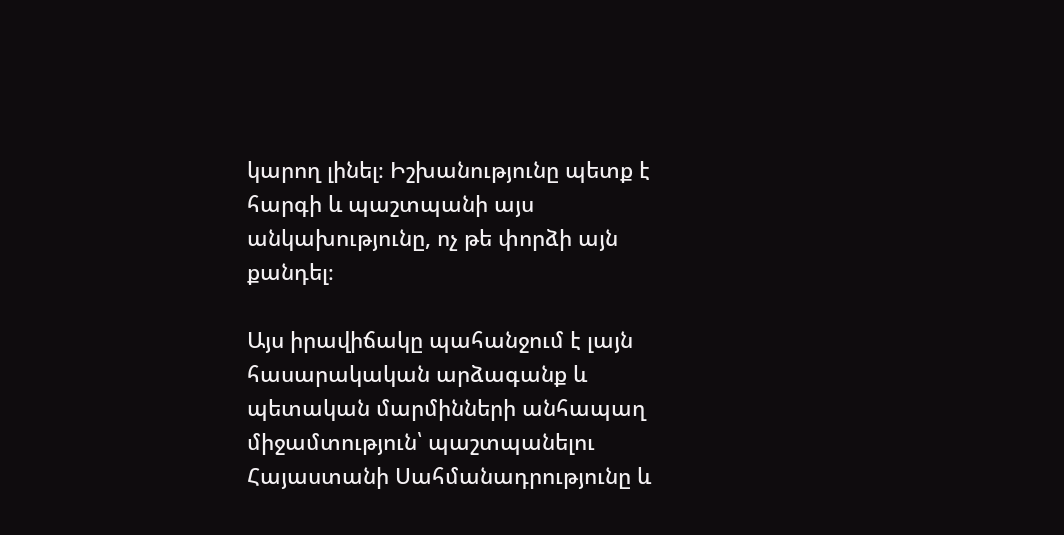կարող լինել։ Իշխանությունը պետք է հարգի և պաշտպանի այս անկախությունը, ոչ թե փորձի այն քանդել։

Այս իրավիճակը պահանջում է լայն հասարակական արձագանք և պետական մարմինների անհապաղ միջամտություն՝ պաշտպանելու Հայաստանի Սահմանադրությունը և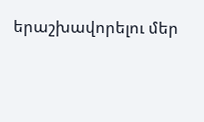երաշխավորելու մեր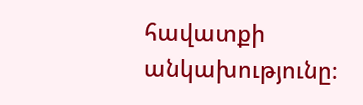հավատքի անկախությունը։